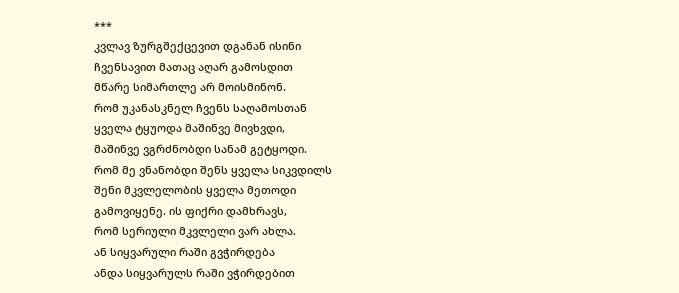***
კვლავ ზურგშექცევით დგანან ისინი
ჩვენსავით მათაც აღარ გამოსდით
მწარე სიმართლე არ მოისმინონ.
რომ უკანასკნელ ჩვენს საღამოსთან
ყველა ტყუოდა მაშინვე მივხვდი,
მაშინვე ვგრძნობდი სანამ გეტყოდი.
რომ მე ვნანობდი შენს ყველა სიკვდილს
შენი მკვლელობის ყველა მეთოდი
გამოვიყენე. ის ფიქრი დამხრავს,
რომ სერიული მკვლელი ვარ ახლა.
ან სიყვარული რაში გვჭირდება
ანდა სიყვარულს რაში ვჭირდებით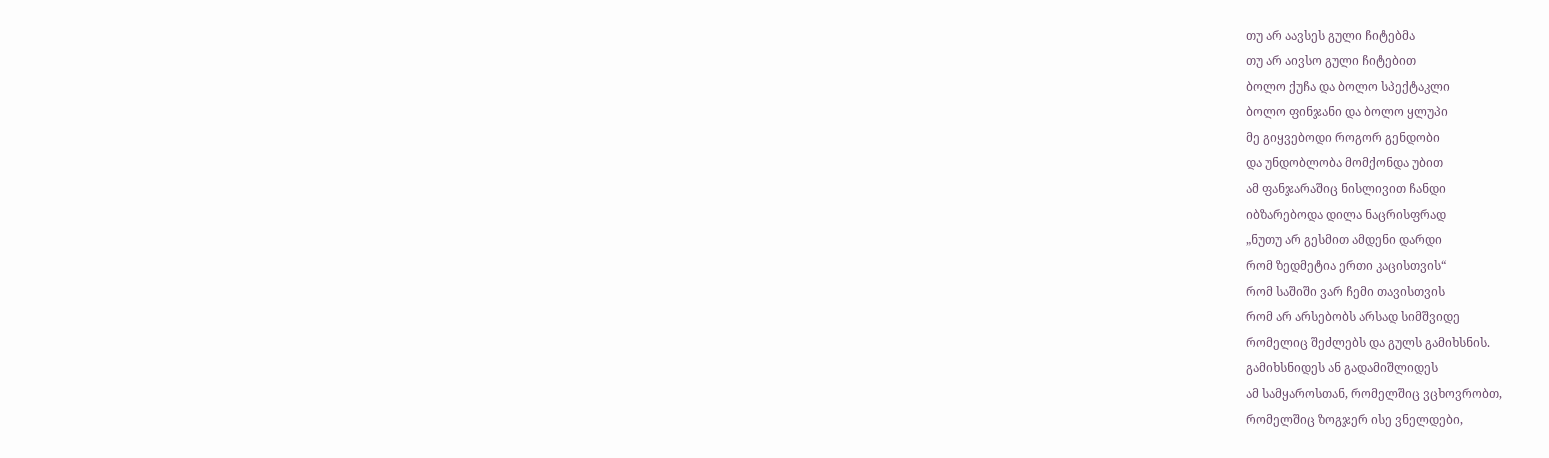თუ არ აავსეს გული ჩიტებმა
თუ არ აივსო გული ჩიტებით
ბოლო ქუჩა და ბოლო სპექტაკლი
ბოლო ფინჯანი და ბოლო ყლუპი
მე გიყვებოდი როგორ გენდობი
და უნდობლობა მომქონდა უბით
ამ ფანჯარაშიც ნისლივით ჩანდი
იბზარებოდა დილა ნაცრისფრად
„ნუთუ არ გესმით ამდენი დარდი
რომ ზედმეტია ერთი კაცისთვის“
რომ საშიში ვარ ჩემი თავისთვის
რომ არ არსებობს არსად სიმშვიდე
რომელიც შეძლებს და გულს გამიხსნის.
გამიხსნიდეს ან გადამიშლიდეს
ამ სამყაროსთან, რომელშიც ვცხოვრობთ,
რომელშიც ზოგჯერ ისე ვნელდები,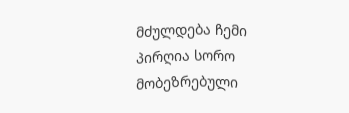მძულდება ჩემი პირღია სორო
მობეზრებული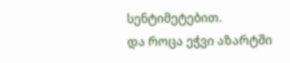სენტიმეტებით.
და როცა ეჭვი აზარტში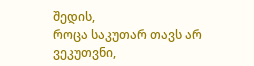შედის,
როცა საკუთარ თავს არ ვეკუთვნი,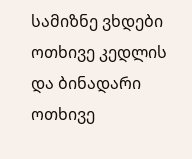სამიზნე ვხდები ოთხივე კედლის
და ბინადარი ოთხივე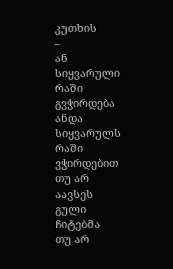კუთხის
–
ან სიყვარული რაში გვჭირდება
ანდა სიყვარულს რაში ვჭირდებით
თუ არ აავსეს გული ჩიტებმა
თუ არ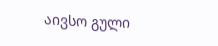აივსო გული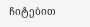ჩიტებით